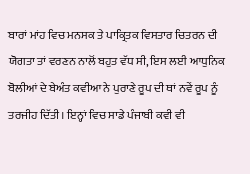ਬਾਰਾਂ ਮਾਂਹ ਵਿਚ ਮਨਸਕ ਤੇ ਪਾਕ੍ਰਿਤਕ ਵਿਸਤਾਰ ਚਿਤਰਨ ਦੀ ਯੋਗਤਾ ਤਾਂ ਵਰਣਨ ਨਾਲੋਂ ਬਹੁਤ ਵੱਧ ਸੀ, ਇਸ ਲਈ ਆਧੁਨਿਕ ਬੋਲੀਆਂ ਦੇ ਬੇਅੰਤ ਕਵੀਆ ਨੇ ਪੁਰਾਣੇ ਰੂਪ ਦੀ ਥਾਂ ਨਵੇਂ ਰੂਪ ਨੂੰ ਤਰਜੀਹ ਦਿੱਤੀ। ਇਨ੍ਹਾਂ ਵਿਚ ਸਾਡੇ ਪੰਜਾਬੀ ਕਵੀ ਵੀ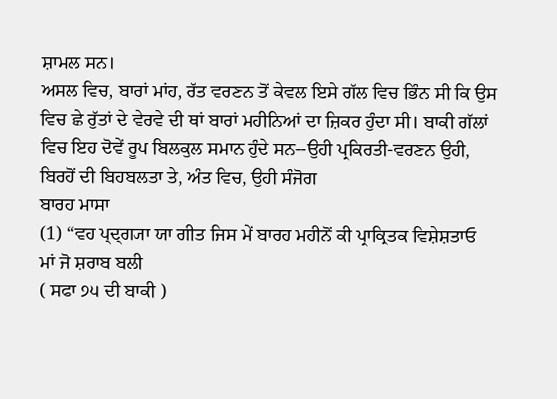ਸ਼ਾਮਲ ਸਨ।
ਅਸਲ ਵਿਚ, ਬਾਰਾਂ ਮਾਂਹ, ਰੱਤ ਵਰਣਨ ਤੋਂ ਕੇਵਲ ਇਸੇ ਗੱਲ ਵਿਚ ਭਿੰਨ ਸੀ ਕਿ ਉਸ ਵਿਚ ਛੇ ਰੁੱਤਾਂ ਦੇ ਵੇਰਵੇ ਦੀ ਥਾਂ ਬਾਰਾਂ ਮਹੀਨਿਆਂ ਦਾ ਜ਼ਿਕਰ ਹੁੰਦਾ ਸੀ। ਬਾਕੀ ਗੱਲਾਂ ਵਿਚ ਇਹ ਦੋਵੇਂ ਰੂਪ ਬਿਲਕੁਲ ਸਮਾਨ ਹੁੰਦੇ ਸਨ--ਉਹੀ ਪ੍ਰਕਿਰਤੀ-ਵਰਣਨ ਉਹੀ, ਬਿਰਹੋਂ ਦੀ ਬਿਹਬਲਤਾ ਤੇ, ਅੰਤ ਵਿਚ, ਉਹੀ ਸੰਜੋਗ
ਬਾਰਹ ਮਾਸਾ
(1) “ਵਹ ਪ੍ਦ੍ਗ੍ਯਾ ਯਾ ਗੀਤ ਜਿਸ ਮੇਂ ਬਾਰਹ ਮਹੀਨੋਂ ਕੀ ਪ੍ਰਾਕ੍ਰਿਤਕ ਵਿਸ਼ੇਸ਼ਤਾਓ
ਮਾਂ ਜੋ ਸ਼ਰਾਬ ਬਲੀ
( ਸਫਾ ੭੫ ਦੀ ਬਾਕੀ )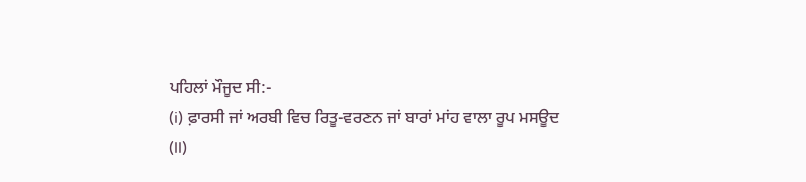ਪਹਿਲਾਂ ਮੌਜੂਦ ਸੀ:-
(i) ਫ਼ਾਰਸੀ ਜਾਂ ਅਰਬੀ ਵਿਚ ਰਿਤੂ-ਵਰਣਨ ਜਾਂ ਬਾਰਾਂ ਮਾਂਹ ਵਾਲਾ ਰੂਪ ਮਸਊਦ
(ll)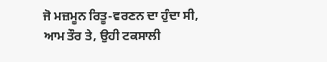ਜੋ ਮਜ਼ਮੂਨ ਰਿਤੂ-ਵਰਣਨ ਦਾ ਹੁੰਦਾ ਸੀ, ਆਮ ਤੌਰ ਤੇ, ਉਹੀ ਟਕਸਾਲੀ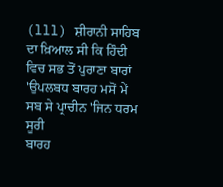(lll) ਸ਼ੀਰਾਨੀ ਸਾਹਿਬ ਦਾ ਖ਼ਿਆਲ ਸੀ ਕਿ ਹਿੰਦੀ ਵਿਚ ਸਭ ਤੋਂ ਪੁਰਾਣਾ ਬਾਰਾਂ
'ਉਪਲਬਧ ਬਾਰਹ ਮਸੋਂ ਮੇਂ ਸਬ ਸੇ ਪ੍ਰਾਚੀਨ 'ਜਿਨ ਧਰਮ ਸੂਰੀ
ਬਾਰਹ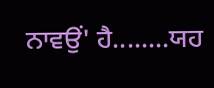ਨਾਵਉਂ' ਹੈ........ਯਹ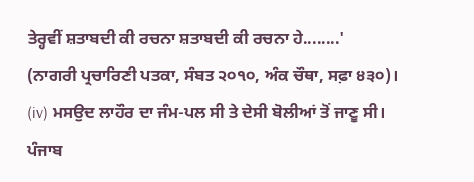ਤੇਰ੍ਹਵੀਂ ਸ਼ਤਾਬਦੀ ਕੀ ਰਚਨਾ ਸ਼ਤਾਬਦੀ ਕੀ ਰਚਨਾ ਹੇ........'
(ਨਾਗਰੀ ਪ੍ਰਚਾਰਿਣੀ ਪਤਕਾ, ਸੰਬਤ ੨੦੧੦, ਅੰਕ ਚੌਥਾ, ਸਫ਼ਾ ੪੩੦)।
(iv) ਮਸਉਦ ਲਾਹੌਰ ਦਾ ਜੰਮ-ਪਲ ਸੀ ਤੇ ਦੇਸੀ ਬੋਲੀਆਂ ਤੋਂ ਜਾਣੂ ਸੀ। ਪੰਜਾਬ